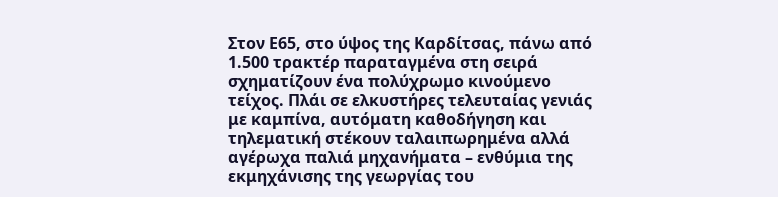Στον Ε65, στο ύψος της Καρδίτσας, πάνω από 1.500 τρακτέρ παραταγμένα στη σειρά σχηματίζουν ένα πολύχρωμο κινούμενο τείχος. Πλάι σε ελκυστήρες τελευταίας γενιάς με καμπίνα, αυτόματη καθοδήγηση και τηλεματική στέκουν ταλαιπωρημένα αλλά αγέρωχα παλιά μηχανήματα – ενθύμια της εκμηχάνισης της γεωργίας του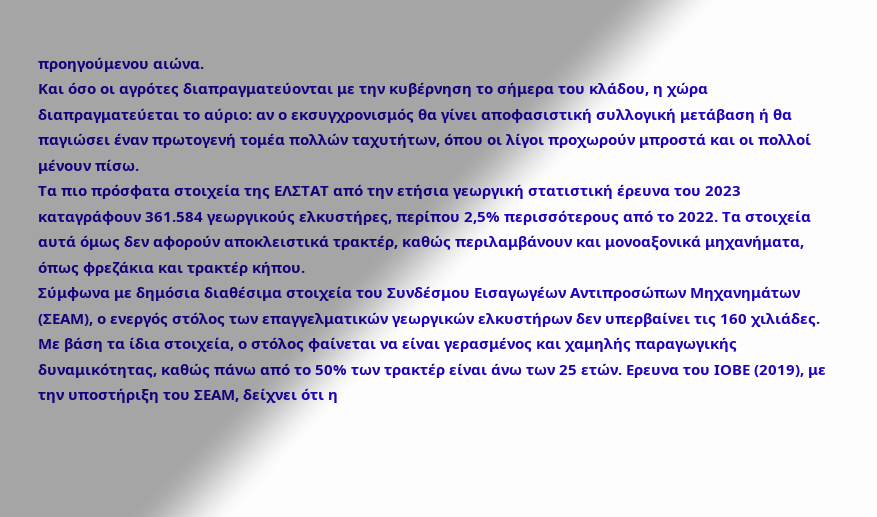προηγούμενου αιώνα.
Και όσο οι αγρότες διαπραγματεύονται με την κυβέρνηση το σήμερα του κλάδου, η χώρα διαπραγματεύεται το αύριο: αν ο εκσυγχρονισμός θα γίνει αποφασιστική συλλογική μετάβαση ή θα παγιώσει έναν πρωτογενή τομέα πολλών ταχυτήτων, όπου οι λίγοι προχωρούν μπροστά και οι πολλοί μένουν πίσω.
Τα πιο πρόσφατα στοιχεία της ΕΛΣΤΑΤ από την ετήσια γεωργική στατιστική έρευνα του 2023 καταγράφουν 361.584 γεωργικούς ελκυστήρες, περίπου 2,5% περισσότερους από το 2022. Τα στοιχεία αυτά όμως δεν αφορούν αποκλειστικά τρακτέρ, καθώς περιλαμβάνουν και μονοαξονικά μηχανήματα, όπως φρεζάκια και τρακτέρ κήπου.
Σύμφωνα με δημόσια διαθέσιμα στοιχεία του Συνδέσμου Εισαγωγέων Αντιπροσώπων Μηχανημάτων (ΣΕΑΜ), ο ενεργός στόλος των επαγγελματικών γεωργικών ελκυστήρων δεν υπερβαίνει τις 160 χιλιάδες.
Με βάση τα ίδια στοιχεία, ο στόλος φαίνεται να είναι γερασμένος και χαμηλής παραγωγικής δυναμικότητας, καθώς πάνω από το 50% των τρακτέρ είναι άνω των 25 ετών. Ερευνα του ΙΟΒΕ (2019), με την υποστήριξη του ΣΕΑΜ, δείχνει ότι η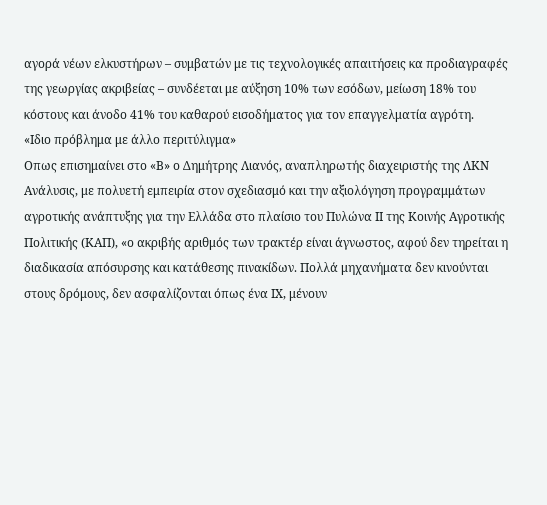αγορά νέων ελκυστήρων – συμβατών με τις τεχνολογικές απαιτήσεις κα προδιαγραφές της γεωργίας ακριβείας – συνδέεται με αύξηση 10% των εσόδων, μείωση 18% του κόστους και άνοδο 41% του καθαρού εισοδήματος για τον επαγγελματία αγρότη.
«Ιδιο πρόβλημα με άλλο περιτύλιγμα»
Οπως επισημαίνει στο «Β» ο Δημήτρης Λιανός, αναπληρωτής διαχειριστής της ΛΚΝ Ανάλυσις, με πολυετή εμπειρία στον σχεδιασμό και την αξιολόγηση προγραμμάτων αγροτικής ανάπτυξης για την Ελλάδα στο πλαίσιο του Πυλώνα ΙΙ της Κοινής Αγροτικής Πολιτικής (ΚΑΠ), «ο ακριβής αριθμός των τρακτέρ είναι άγνωστος, αφού δεν τηρείται η διαδικασία απόσυρσης και κατάθεσης πινακίδων. Πολλά μηχανήματα δεν κινούνται στους δρόμους, δεν ασφαλίζονται όπως ένα ΙΧ, μένουν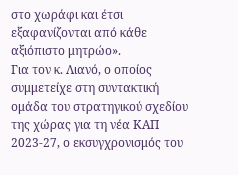στο χωράφι και έτσι εξαφανίζονται από κάθε αξιόπιστο μητρώο».
Για τον κ. Λιανό, ο οποίος συμμετείχε στη συντακτική ομάδα του στρατηγικού σχεδίου της χώρας για τη νέα ΚΑΠ 2023-27, ο εκσυγχρονισμός του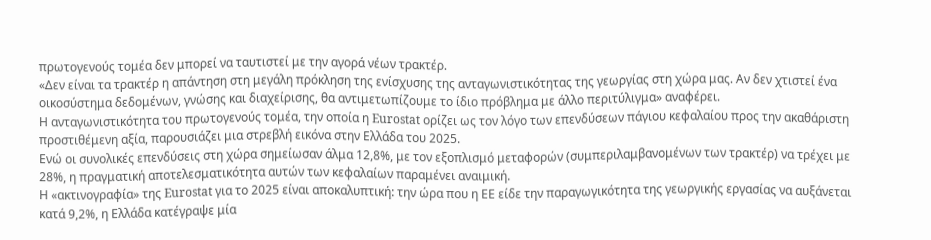πρωτογενούς τομέα δεν μπορεί να ταυτιστεί με την αγορά νέων τρακτέρ.
«Δεν είναι τα τρακτέρ η απάντηση στη μεγάλη πρόκληση της ενίσχυσης της ανταγωνιστικότητας της γεωργίας στη χώρα μας. Αν δεν χτιστεί ένα οικοσύστημα δεδομένων, γνώσης και διαχείρισης, θα αντιμετωπίζουμε το ίδιο πρόβλημα με άλλο περιτύλιγμα» αναφέρει.
Η ανταγωνιστικότητα του πρωτογενούς τομέα, την οποία η Eurostat ορίζει ως τον λόγο των επενδύσεων πάγιου κεφαλαίου προς την ακαθάριστη προστιθέμενη αξία, παρουσιάζει μια στρεβλή εικόνα στην Ελλάδα του 2025.
Ενώ οι συνολικές επενδύσεις στη χώρα σημείωσαν άλμα 12,8%, με τον εξοπλισμό μεταφορών (συμπεριλαμβανομένων των τρακτέρ) να τρέχει με 28%, η πραγματική αποτελεσματικότητα αυτών των κεφαλαίων παραμένει αναιμική.
Η «ακτινογραφία» της Eurostat για το 2025 είναι αποκαλυπτική: την ώρα που η ΕΕ είδε την παραγωγικότητα της γεωργικής εργασίας να αυξάνεται κατά 9,2%, η Ελλάδα κατέγραψε μία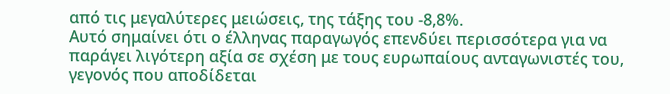από τις μεγαλύτερες μειώσεις, της τάξης του -8,8%.
Αυτό σημαίνει ότι ο έλληνας παραγωγός επενδύει περισσότερα για να παράγει λιγότερη αξία σε σχέση με τους ευρωπαίους ανταγωνιστές του, γεγονός που αποδίδεται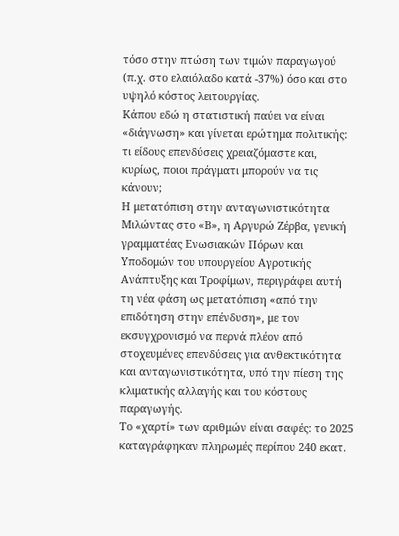τόσο στην πτώση των τιμών παραγωγού (π.χ. στο ελαιόλαδο κατά -37%) όσο και στο υψηλό κόστος λειτουργίας.
Κάπου εδώ η στατιστική παύει να είναι «διάγνωση» και γίνεται ερώτημα πολιτικής: τι είδους επενδύσεις χρειαζόμαστε και, κυρίως, ποιοι πράγματι μπορούν να τις κάνουν;
Η μετατόπιση στην ανταγωνιστικότητα
Μιλώντας στο «Β», η Αργυρώ Ζέρβα, γενική γραμματέας Ενωσιακών Πόρων και Υποδομών του υπουργείου Αγροτικής Ανάπτυξης και Τροφίμων, περιγράφει αυτή τη νέα φάση ως μετατόπιση «από την επιδότηση στην επένδυση», με τον εκσυγχρονισμό να περνά πλέον από στοχευμένες επενδύσεις για ανθεκτικότητα και ανταγωνιστικότητα, υπό την πίεση της κλιματικής αλλαγής και του κόστους παραγωγής.
Το «χαρτί» των αριθμών είναι σαφές: το 2025 καταγράφηκαν πληρωμές περίπου 240 εκατ.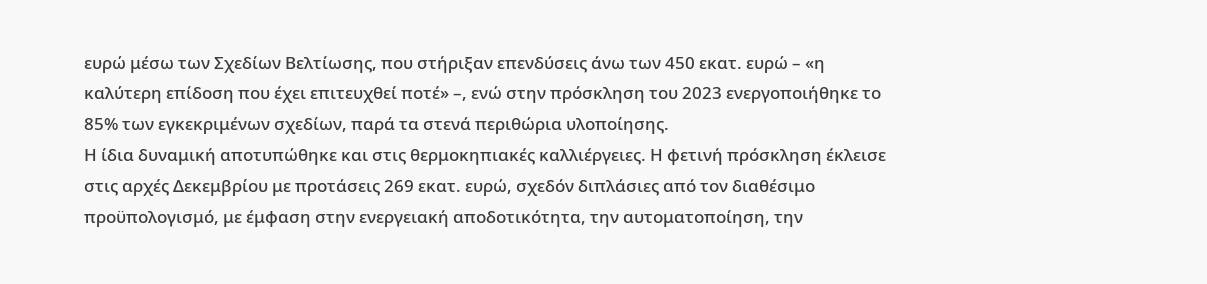ευρώ μέσω των Σχεδίων Βελτίωσης, που στήριξαν επενδύσεις άνω των 450 εκατ. ευρώ – «η καλύτερη επίδοση που έχει επιτευχθεί ποτέ» –, ενώ στην πρόσκληση του 2023 ενεργοποιήθηκε το 85% των εγκεκριμένων σχεδίων, παρά τα στενά περιθώρια υλοποίησης.
Η ίδια δυναμική αποτυπώθηκε και στις θερμοκηπιακές καλλιέργειες. Η φετινή πρόσκληση έκλεισε στις αρχές Δεκεμβρίου με προτάσεις 269 εκατ. ευρώ, σχεδόν διπλάσιες από τον διαθέσιμο προϋπολογισμό, με έμφαση στην ενεργειακή αποδοτικότητα, την αυτοματοποίηση, την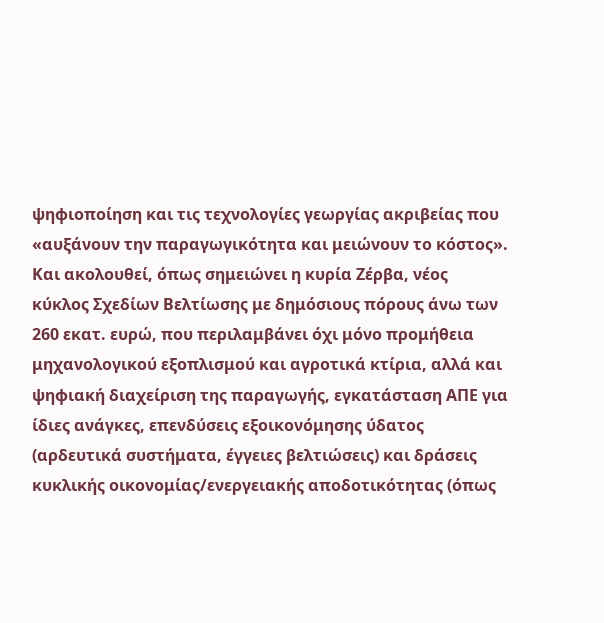ψηφιοποίηση και τις τεχνολογίες γεωργίας ακριβείας που «αυξάνουν την παραγωγικότητα και μειώνουν το κόστος».
Και ακολουθεί, όπως σημειώνει η κυρία Ζέρβα, νέος κύκλος Σχεδίων Βελτίωσης με δημόσιους πόρους άνω των 260 εκατ. ευρώ, που περιλαμβάνει όχι μόνο προμήθεια μηχανολογικού εξοπλισμού και αγροτικά κτίρια, αλλά και ψηφιακή διαχείριση της παραγωγής, εγκατάσταση ΑΠΕ για ίδιες ανάγκες, επενδύσεις εξοικονόμησης ύδατος (αρδευτικά συστήματα, έγγειες βελτιώσεις) και δράσεις κυκλικής οικονομίας/ενεργειακής αποδοτικότητας (όπως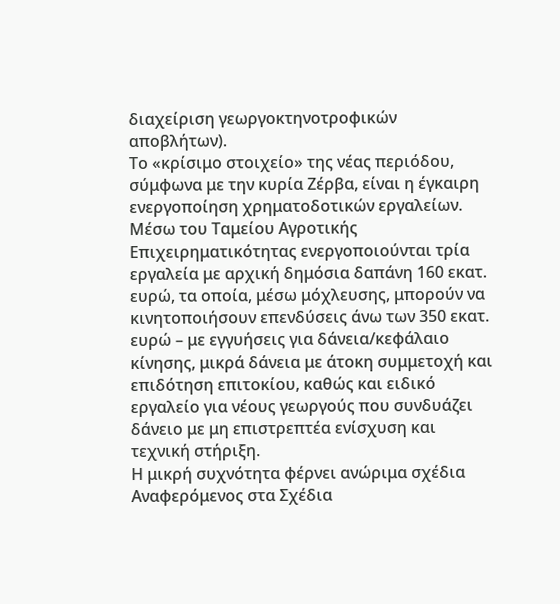διαχείριση γεωργοκτηνοτροφικών αποβλήτων).
Το «κρίσιμο στοιχείο» της νέας περιόδου, σύμφωνα με την κυρία Ζέρβα, είναι η έγκαιρη ενεργοποίηση χρηματοδοτικών εργαλείων. Μέσω του Ταμείου Αγροτικής Επιχειρηματικότητας ενεργοποιούνται τρία εργαλεία με αρχική δημόσια δαπάνη 160 εκατ. ευρώ, τα οποία, μέσω μόχλευσης, μπορούν να κινητοποιήσουν επενδύσεις άνω των 350 εκατ. ευρώ – με εγγυήσεις για δάνεια/κεφάλαιο κίνησης, μικρά δάνεια με άτοκη συμμετοχή και επιδότηση επιτοκίου, καθώς και ειδικό εργαλείο για νέους γεωργούς που συνδυάζει δάνειο με μη επιστρεπτέα ενίσχυση και τεχνική στήριξη.
Η μικρή συχνότητα φέρνει ανώριμα σχέδια
Αναφερόμενος στα Σχέδια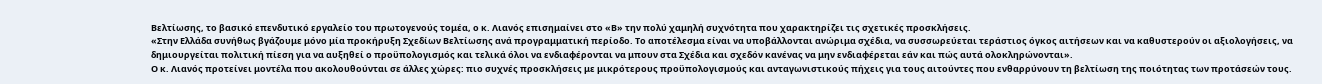Βελτίωσης, το βασικό επενδυτικό εργαλείο του πρωτογενούς τομέα, ο κ. Λιανός επισημαίνει στο «Β» την πολύ χαμηλή συχνότητα που χαρακτηρίζει τις σχετικές προσκλήσεις.
«Στην Ελλάδα συνήθως βγάζουμε μόνο μία προκήρυξη Σχεδίων Βελτίωσης ανά προγραμματική περίοδο. Το αποτέλεσμα είναι να υποβάλλονται ανώριμα σχέδια, να συσσωρεύεται τεράστιος όγκος αιτήσεων και να καθυστερούν οι αξιολογήσεις, να δημιουργείται πολιτική πίεση για να αυξηθεί ο προϋπολογισμός και τελικά όλοι να ενδιαφέρονται να μπουν στα Σχέδια και σχεδόν κανένας να μην ενδιαφέρεται εάν και πώς αυτά ολοκληρώνονται».
Ο κ. Λιανός προτείνει μοντέλα που ακολουθούνται σε άλλες χώρες: πιο συχνές προσκλήσεις με μικρότερους προϋπολογισμούς και ανταγωνιστικούς πήχεις για τους αιτούντες που ενθαρρύνουν τη βελτίωση της ποιότητας των προτάσεών τους.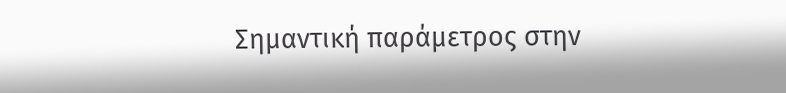Σημαντική παράμετρος στην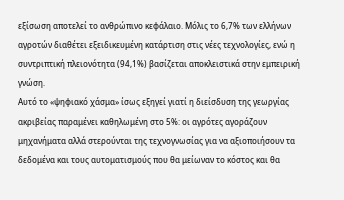εξίσωση αποτελεί το ανθρώπινο κεφάλαιο. Μόλις το 6,7% των ελλήνων αγροτών διαθέτει εξειδικευμένη κατάρτιση στις νέες τεχνολογίες, ενώ η συντριπτική πλειονότητα (94,1%) βασίζεται αποκλειστικά στην εμπειρική γνώση.
Αυτό το «ψηφιακό χάσμα» ίσως εξηγεί γιατί η διείσδυση της γεωργίας ακριβείας παραμένει καθηλωμένη στο 5%: οι αγρότες αγοράζουν μηχανήματα αλλά στερούνται της τεχνογνωσίας για να αξιοποιήσουν τα δεδομένα και τους αυτοματισμούς που θα μείωναν το κόστος και θα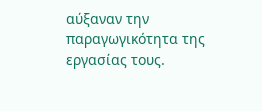αύξαναν την παραγωγικότητα της εργασίας τους.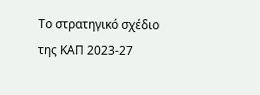Το στρατηγικό σχέδιο της ΚΑΠ 2023-27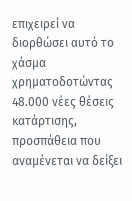επιχειρεί να διορθώσει αυτό το χάσμα χρηματοδοτώντας 48.000 νέες θέσεις κατάρτισης, προσπάθεια που αναμένεται να δείξει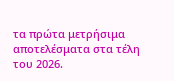τα πρώτα μετρήσιμα αποτελέσματα στα τέλη του 2026.